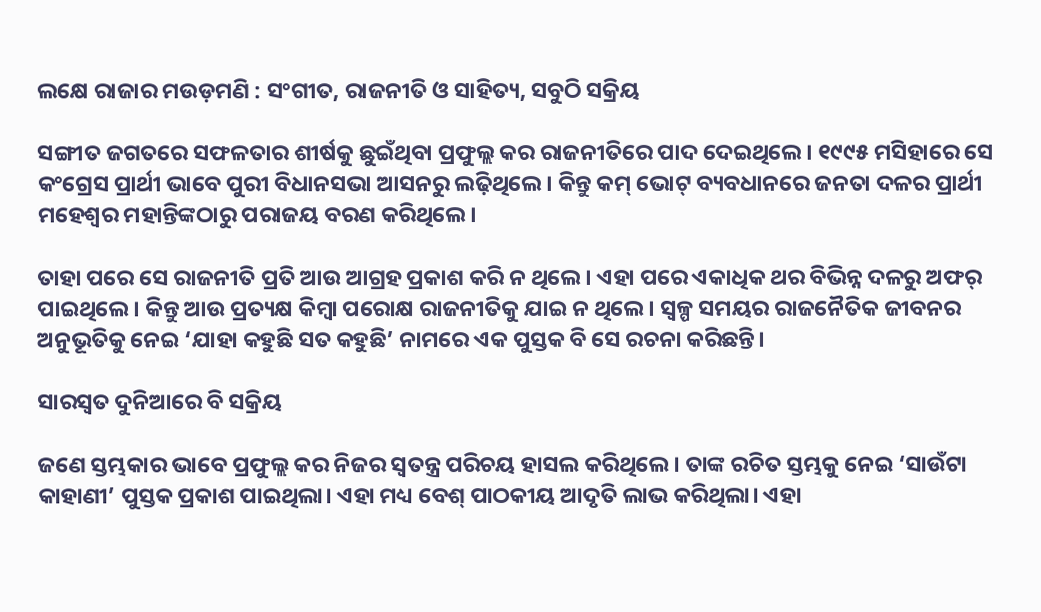ଲକ୍ଷେ ରାଜାର ମଉଡ଼ମଣି : ସଂଗୀତ, ରାଜନୀତି ଓ ସାହିତ୍ୟ, ସବୁଠି ସକ୍ରିୟ

ସଙ୍ଗୀତ ଜଗତରେ ସଫଳତାର ଶୀର୍ଷକୁ ଛୁଇଁଥିବା ପ୍ରଫୁଲ୍ଲ କର ରାଜନୀତିରେ ପାଦ ଦେଇଥିଲେ। ୧୯୯୫ ମସିହାରେ ସେ କଂଗ୍ରେସ ପ୍ରାର୍ଥୀ ଭାବେ ପୁରୀ ବିଧାନସଭା ଆସନରୁ ଲଢ଼ିଥିଲେ। କିନ୍ତୁ କମ୍ ଭୋଟ୍‌ ବ୍ୟବଧାନରେ ଜନତା ଦଳର ପ୍ରାର୍ଥୀ ମହେଶ୍ବର ମହାନ୍ତିଙ୍କଠାରୁ ପରାଜୟ ବରଣ କରିଥିଲେ।

ତାହା ପରେ ସେ ରାଜନୀତି ପ୍ରତି ଆଉ ଆଗ୍ରହ ପ୍ରକାଶ କରି ନ ଥିଲେ। ଏହା ପରେ ଏକାଧିକ ଥର ବିଭିନ୍ନ ଦଳରୁ ଅଫର୍ ପାଇଥିଲେ। କିନ୍ତୁ ଆଉ ପ୍ରତ୍ୟକ୍ଷ କିମ୍ବା ପରୋକ୍ଷ ରାଜନୀତିକୁ ଯାଇ ନ ଥିଲେ। ସ୍ବଳ୍ପ ସମୟର ରାଜନୈତିକ ଜୀବନର ଅନୁଭୂତିକୁ ନେଇ ‘ଯାହା କହୁଛି ସତ କହୁଛି’ ନାମରେ ଏକ ପୁସ୍ତକ ବି ସେ ରଚନା କରିଛନ୍ତି।

ସାରସ୍ବତ ଦୁନିଆରେ ବି ସକ୍ରିୟ

ଜଣେ ସ୍ତମ୍ଭକାର ଭାବେ ପ୍ରଫୁଲ୍ଲ କର ନିଜର ସ୍ବତନ୍ତ୍ର ପରିଚୟ ହାସଲ କରିଥିଲେ। ତାଙ୍କ ରଚିତ ସ୍ତମ୍ଭକୁ ନେଇ ‘ସାଉଁଟା କାହାଣୀ’ ପୁସ୍ତକ ପ୍ରକାଶ ପାଇଥିଲା। ଏହା ମଧ୍ୟ ବେଶ୍‌ ପାଠକୀୟ ଆଦୃତି ଲାଭ କରିଥିଲା। ଏହା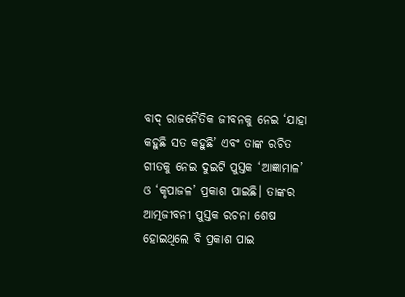ବାଦ୍ ରାଜନୈତିକ ଜୀବନକୁ ନେଇ ‘ଯାହା କହୁଛି ସତ କହୁଛି’ ଏବଂ ତାଙ୍କ ରଚିତ ଗୀତକୁ ନେଇ ଦୁଇଟି ପୁସ୍ତକ ‘ଆଜ୍ଞାମାଳ’ ଓ ‘କୃପାଜଳ’ ପ୍ରକାଶ ପାଇଛି। ତାଙ୍କର ଆତ୍ମଜୀବନୀ ପୁସ୍ତକ ରଚନା ଶେଷ ହୋଇଥିଲେ ବି ପ୍ରକାଶ ପାଇ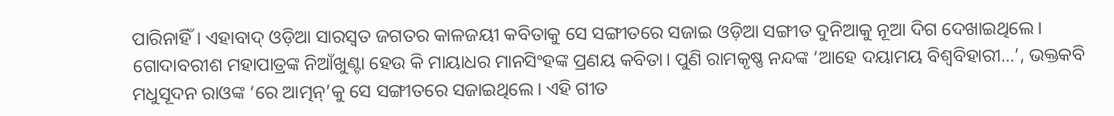ପାରିନାହିଁ। ଏହାବାଦ୍ ଓଡ଼ିଆ ସାରସ୍ବତ ଜଗତର କାଳଜୟୀ କବିତାକୁ ସେ ସଙ୍ଗୀତରେ ସଜାଇ ଓଡ଼ିଆ ସଙ୍ଗୀତ ଦୁନିଆକୁ ନୂଆ ଦିଗ ଦେଖାଇଥିଲେ। ଗୋଦାବରୀଶ ମହାପାତ୍ରଙ୍କ ନିଆଁଖୁଣ୍ଟା ହେଉ କି ମାୟାଧର ମାନସିଂହଙ୍କ ପ୍ରଣୟ କବିତା। ପୁଣି ରାମକୃଷ୍ଣ ନନ୍ଦଙ୍କ ‘ଆହେ ଦୟାମୟ ବିଶ୍ବବିହାରୀ…’, ଭକ୍ତକବି ମଧୁସୂଦନ ରାଓଙ୍କ ‘ରେ ଆତ୍ମନ୍’କୁ ସେ ସଙ୍ଗୀତରେ ସଜାଇଥିଲେ। ଏହି ଗୀତ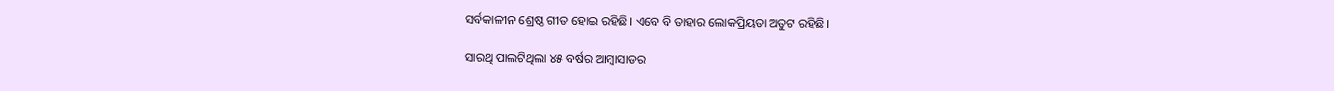ସର୍ବକାଳୀନ ଶ୍ରେଷ୍ଠ ଗୀତ ହୋଇ ରହିଛି। ଏବେ ବି ତାହାର ଲୋକପ୍ରିୟତା ଅତୁଟ ରହିଛି।

ସାରଥି ପାଲଟିଥିଲା ୪୫ ବର୍ଷର ଆମ୍ବାସାଡର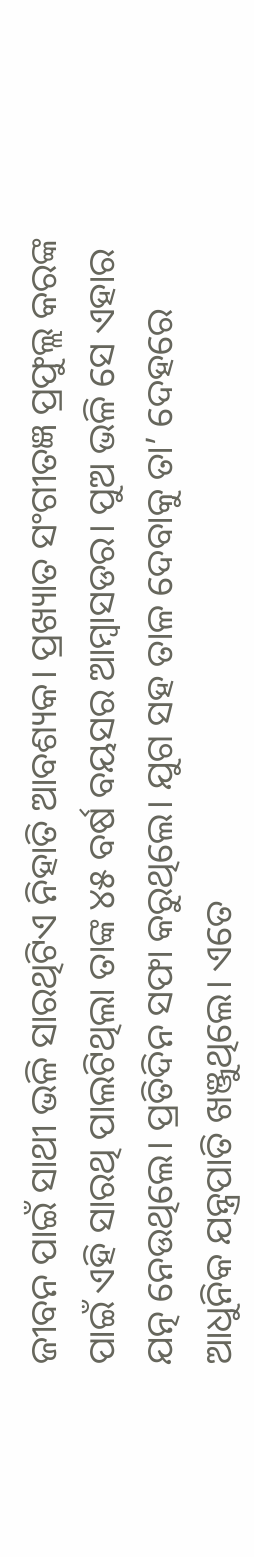ଜୀବନ ପାଇଁ ସାଥୀ ଭଳି ସାରଥିଟିଏ ନିହାତି ଆବଶ୍ୟକ। ପ୍ରଖ୍ୟାତ ସଂଗୀତଜ୍ଞ ପ୍ରଫୁଲ୍ଲ କରଙ୍କ ପାଇଁ ଏହି ସାରଥି ପାଲଟିଥିଲା ତାଙ୍କ ୪୫ ବର୍ଷ ବୟସର ଆମ୍ବାସଡର। ପୁଅ ଭଳି ସେ ଏହାର ଯତ୍ନ ନେଉଥିଲେ। ପ୍ରତିଦିନ ସଫା କରୁଥିଲେ। ଯୁଗ ସହ ତାଳ ଦେବାକୁ ତା’ ଦେହରେ ଆଧୁନିକ ଯନ୍ତ୍ରପାତି ଖଞ୍ଜୁଥିଲେ। ଏତେ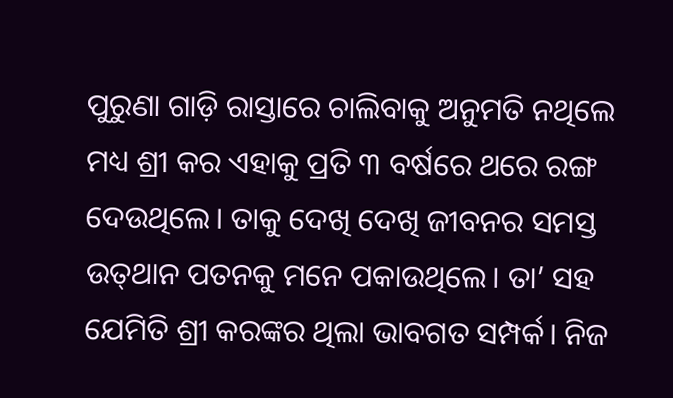ପୁରୁଣା ଗାଡ଼ି ରାସ୍ତାରେ ଚାଲିବାକୁ ଅନୁମତି ନଥିଲେ ମଧ୍ୟ ଶ୍ରୀ କର ଏହାକୁ ପ୍ରତି ୩ ବର୍ଷରେ ଥରେ ରଙ୍ଗ ଦେଉଥିଲେ। ତାକୁ ଦେଖି ଦେଖି ଜୀବନର ସମସ୍ତ ଉତ୍‌ଥାନ ପତନକୁ ମନେ ପକାଉଥିଲେ। ତା’ ସହ ଯେମିତି ଶ୍ରୀ କରଙ୍କର ଥିଲା ଭାବଗତ ସମ୍ପର୍କ। ନିଜ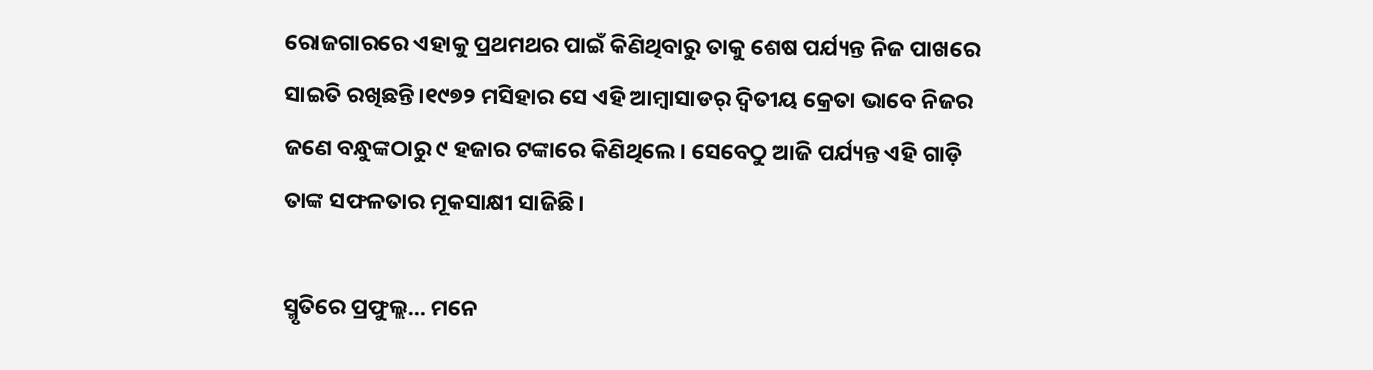ରୋଜଗାରରେ ଏହାକୁ ପ୍ରଥମଥର ପାଇଁ କିଣିଥିବାରୁ ତାକୁ ଶେଷ ପର୍ଯ୍ୟନ୍ତ ନିଜ ପାଖରେ ସାଇତି ରଖିଛନ୍ତି।୧୯୭୨ ମସିହାର ସେ ଏହି ଆମ୍ବାସାଡର୍‌ ଦ୍ୱିତୀୟ କ୍ରେତା ଭାବେ ନିଜର ଜଣେ ବନ୍ଧୁଙ୍କଠାରୁ ୯ ହଜାର ଟଙ୍କାରେ କିଣିଥିଲେ। ସେବେଠୁ ଆଜି ପର୍ଯ୍ୟନ୍ତ ଏହି ଗାଡ଼ି ତାଙ୍କ ସଫଳତାର ମୂକସାକ୍ଷୀ ସାଜିଛି।

ସ୍ମୃତିରେ ପ୍ରଫୁଲ୍ଲ… ମନେ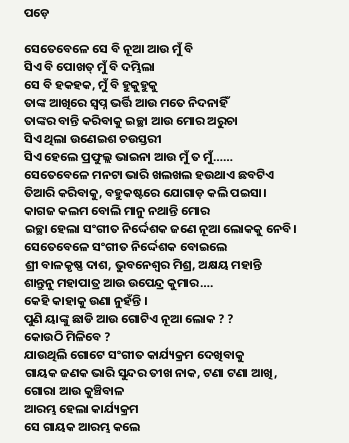ପଡ଼େ

ସେତେବେଳେ ସେ ବି ନୂଆ ଆଉ ମୁଁ ବି
ସିଏ ବି ପୋଖତ୍ ମୁଁ ବି ଦମ୍ଭିଲା
ସେ ବି ହକହକ, ମୁଁ ବି ହୁକୁହୁକୁ
ତାଙ୍କ ଆଖିରେ ସ୍ବପ୍ନ ଭର୍ତ୍ତି ଆଉ ମତେ ନିଦନାହିଁ
ତାଙ୍କର ବାନ୍ତି କରିବାକୁ ଇଚ୍ଛା ଆଉ ମୋର ଅରୁଚା
ସିଏ ଥିଲା ଉଣେଇଶ ଚଉସ୍ତରୀ
ସିଏ ହେଲେ ପ୍ରଫୁଲ୍ଲ ଭାଇନା ଆଉ ମୁଁ ତ ମୁଁ……
ସେତେବେଳେ ମନଟା ଭାରି ଖଲଖଲ ହଉଥାଏ ଛବଟିଏ
ତିଆରି କରିବାକୁ, ବହୁକଷ୍ଟରେ ଯୋଗାଡ଼ କଲି ପଇସା।
କାଗଜ କଲମ ବୋଲି ମାନୁ ନଥାନ୍ତି ମୋର
ଇଚ୍ଛା ହେଲା ସଂଗୀତ ନିର୍ଦ୍ଦେଶକ ଜଣେ ନୂଆ ଲୋକକୁ ନେବି।
ସେତେବେଳେ ସଂଗୀତ ନିର୍ଦ୍ଦେଶକ ବୋଇଲେ
ଶ୍ରୀ ବାଳକୃଷ୍ଣ ଦାଶ, ଭୁବନେଶ୍ୱର ମିଶ୍ର, ଅକ୍ଷୟ ମହାନ୍ତି
ଶାନ୍ତୁନୁ ମହାପାତ୍ର ଆଉ ଉପେନ୍ଦ୍ର କୁମାର….
କେହି କାହାକୁ ଉଣା ନୁହଁନ୍ତି ।
ପୁଣି ୟାଙ୍କୁ ଛାଡି ଆଉ ଗୋଟିଏ ନୂଆ ଲୋକ ? ?
କୋଉଠି ମିଳିବେ ?
ଯାଉଥିଲି ଗୋଟେ ସଂଗୀତ କାର୍ଯ୍ୟକ୍ରମ ଦେଖିବାକୁ
ଗାୟକ ଜଣକ ଭାରି ସୁନ୍ଦର ତୀଖ ନାକ, ଟଣା ଟଣା ଆଖି, ଗୋରା ଆଉ କୁଞ୍ଚିବାଳ
ଆରମ୍ଭ ହେଲା କାର୍ଯ୍ୟକ୍ରମ
ସେ ଗାୟକ ଆରମ୍ଭ କଲେ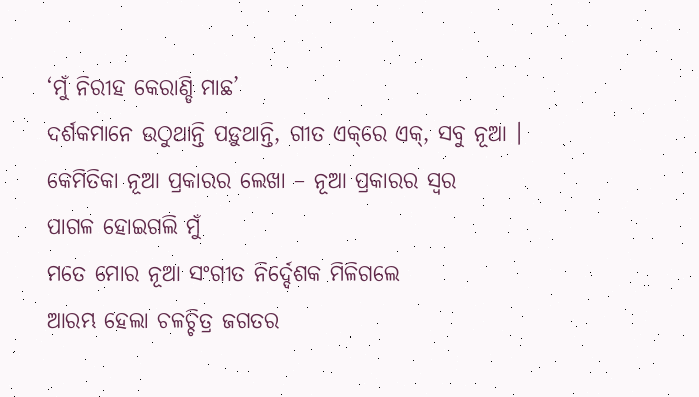‘ମୁଁ ନିରୀହ କେରାଣ୍ଡି ମାଛ’
ଦର୍ଶକମାନେ ଉଠୁଥାନ୍ତି ପଡ଼ୁଥାନ୍ତି, ଗୀତ ଏକ୍‌ରେ ଏକ୍‌, ସବୁ ନୂଆ ।
କେମିତିକା ନୂଆ ପ୍ରକାରର ଲେଖା – ନୂଆ ପ୍ରକାରର ସ୍ବର
ପାଗଳ ହୋଇଗଲି ମୁଁ
ମତେ ମୋର ନୂଆ ସଂଗୀତ ନିର୍ଦ୍ଦେଶକ ମିଳିଗଲେ
ଆରମ୍ଭ ହେଲା ଚଳଚ୍ଚିତ୍ର ଜଗତର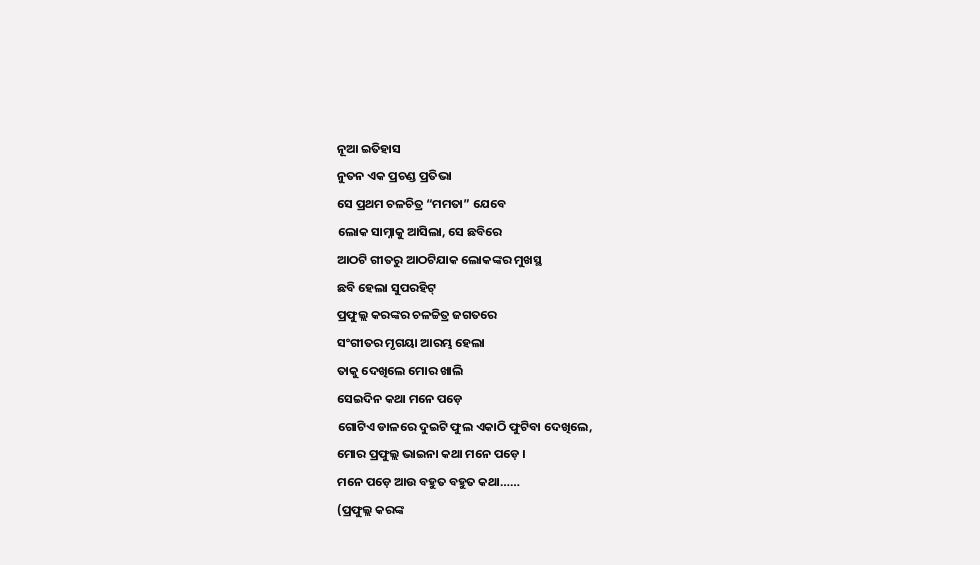ନୂଆ ଇତିହାସ
ନୁତନ ଏକ ପ୍ରଚଣ୍ଡ ପ୍ରତିଭା
ସେ ପ୍ରଥମ ଚଳଚିତ୍ର “ମମତା” ଯେବେ
ଲୋକ ସାମ୍ନାକୁ ଆସିଲା, ସେ ଛବିରେ
ଆଠଟି ଗୀତରୁ ଆଠଟିଯାକ ଲୋକଙ୍କର ମୁଖସ୍ଥ
ଛବି ହେଲା ସୁପରହିଟ୍
ପ୍ରଫୁଲ୍ଲ କରଙ୍କର ଚଳଚ୍ଚିତ୍ର ଜଗତରେ
ସଂଗୀତର ମୃଗୟା ଆରମ୍ଭ ହେଲା
ତାକୁ ଦେଖିଲେ ମୋର ଖାଲି
ସେଇଦିନ କଥା ମନେ ପଡ଼େ
ଗୋଟିଏ ଡାଳରେ ଦୁଇଟି ଫୁଲ ଏକାଠି ଫୁଟିବା ଦେଖିଲେ,
ମୋର ପ୍ରଫୁଲ୍ଲ ଭାଇନା କଥା ମନେ ପଡ଼େ ।
ମନେ ପଡ଼େ ଆଉ ବହୁତ ବହୁତ କଥା……
(ପ୍ରଫୁଲ୍ଲ କରଙ୍କ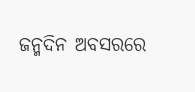ଜନ୍ମଦିନ ଅବସରରେ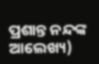ପ୍ରଶାନ୍ତ ନନ୍ଦଙ୍କ ଆଲେଖ୍ୟ)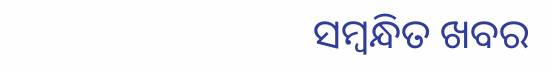ସମ୍ବନ୍ଧିତ ଖବର